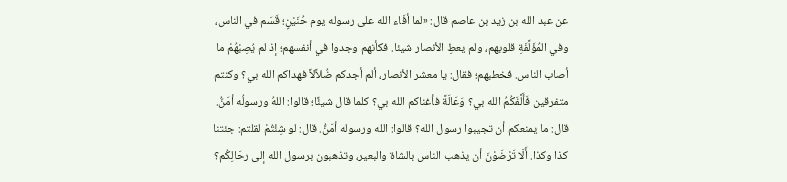عن عبد الله بن زيد بن عاصم قال: «لما أفَاء الله على رسوله يوم حُنَيْنٍ؛ قَسَم في الناس، وفي المُؤَلَّفَةِ قلوبهم، ولم يعطِ الأنصار شيئا. فكأنهم وجدوا في أنفسهم؛ إذ لم يُصِبْهُمْ ما أصاب الناس. فخطبهم؛ فقال: يا معشر الأنصار، ألم أجدكم ضُلاَّلاً فهداكم الله بي؟ وكنتم متفرقين فَأَلَّفَكُمُ الله بي؟ وَعَالَةً فأغناكم الله بي؟ كلما قال شيئًا؛ قالوا: اللهُ ورسولُه أمَنُّ. قال: ما يمنعكم أن تجيبوا رسول الله؟ قالوا: الله ورسوله أمَنُّ. قال: لو شِئْتُمْ لقلتم: جئتنا كذا وكذا. أَلَا تَرْضَوْنَ أن يذهب الناس بالشاة والبعير، وتذهبون برسول الله إلى رحَالِكُم؟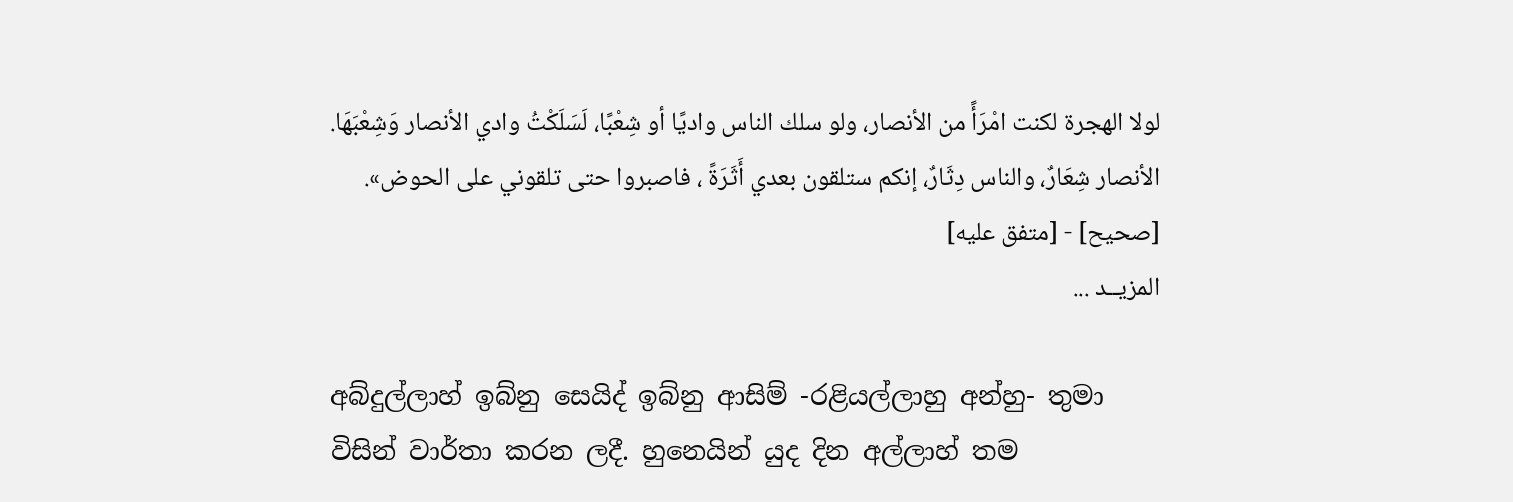لولا الهجرة لكنت امْرَأً من الأنصار، ولو سلك الناس واديًا أو شِعْبًا، لَسَلَكْتُ وادي الأنصار وَشِعْبَهَا. الأنصار شِعَارٌ، والناس دِثَارٌ، إنكم ستلقون بعدي أَثَرَةً ، فاصبروا حتى تلقوني على الحوض».
[صحيح] - [متفق عليه]
المزيــد ...

අබ්දුල්ලාහ් ඉබ්නු සෙයිද් ඉබ්නු ආසිම් -රළියල්ලාහු අන්හු- තුමා විසින් වාර්තා කරන ලදී. හුනෙයින් යුද දින අල්ලාහ් තම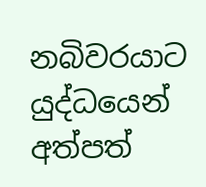නබිවරයාට යුද්ධයෙන් අත්පත්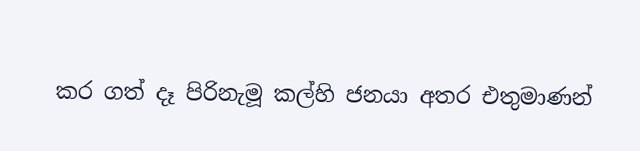කර ගත් දෑ පිරිනැමූ කල්හි ජනයා අතර එතුමාණන්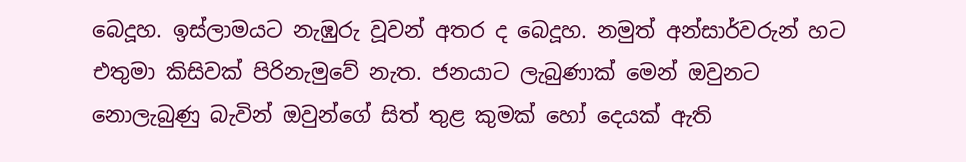බෙදූහ. ඉස්ලාමයට නැඹුරු වූවන් අතර ද බෙදූහ. නමුත් අන්සාර්වරුන් හට එතුමා කිසිවක් පිරිනැමුවේ නැත. ජනයාට ලැබුණාක් මෙන් ඔවුනට නොලැබුණු බැවින් ඔවුන්ගේ සිත් තුළ කුමක් හෝ දෙයක් ඇති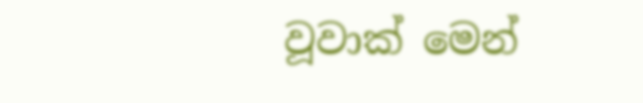වූවාක් මෙන්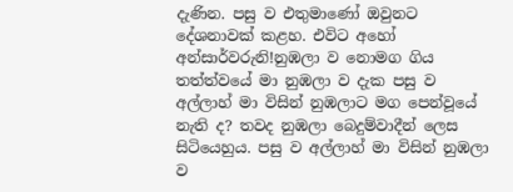දැණින. පසු ව එතුමාණෝ ඔවුනට දේශනාවක් කළහ. එවිට අහෝ අන්සාර්වරුනි!නුඹලා ව නොමග ගිය තත්ත්වයේ මා නුඹලා ව දැක පසු ව අල්ලාහ් මා විසින් නුඹලාට මග පෙන්වූයේ නැති ද? තවද නුඹලා බෙදුම්වාදීන් ලෙස සිටියෙහුය. පසු ව අල්ලාහ් මා විසින් නුඹලා ව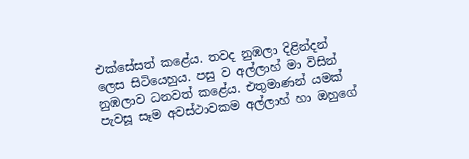එක්සේසත් කළේය. තවද නුඹලා දිළින්දන් ලෙස සිටියෙහුය. පසු ව අල්ලාහ් මා විසින් නුඹලාව ධනවත් කළේය. එතුමාණන් යමක් පැවසූ සෑම අවස්ථාවකම අල්ලාහ් හා ඔහුගේ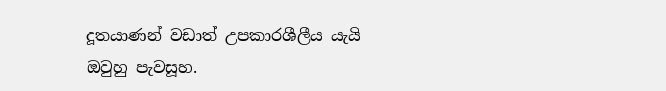දූතයාණන් වඩාත් උපකාරශීලීය යැයි ඔවුහු පැවසූහ.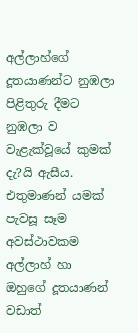අල්ලාහ්ගේ දූතයාණන්ට නුඹලා පිළිතුරු දීමට නුඹලා ව වැළැක්වූයේ කුමක් දැ?යි ඇසීය. එතුමාණන් යමක් පැවසූ සෑම අවස්ථාවකම අල්ලාහ් හා ඔහුගේ දූතයාණන් වඩාත්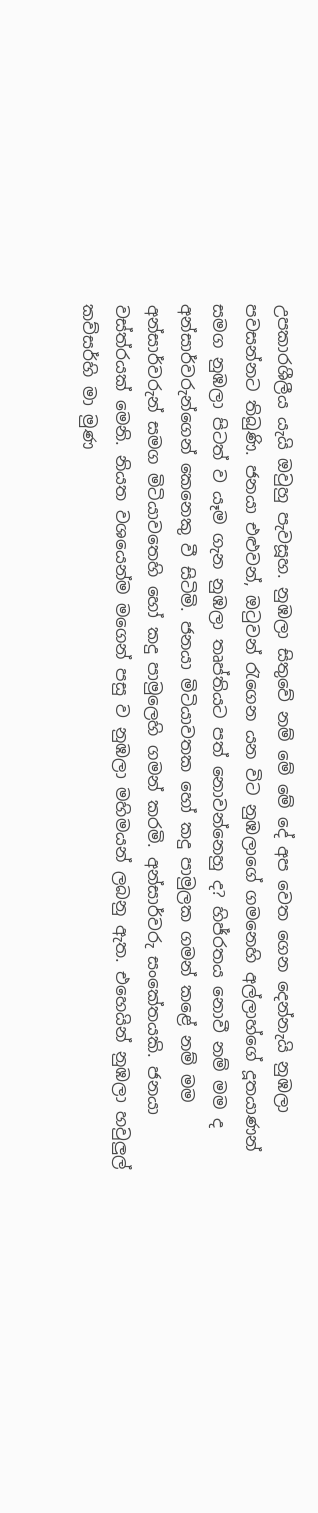උපකාරශීලීය යැයි ඔවුහු පැවසූහ. නුඹලා සිතුවේ නම් මේ මේ දේ අප වෙත ගෙන දෙන්නැයි නුඹලා පවසන්නට තිබුණි. ජනයා එළුවන්, ඔටුවන් රැගෙන යන විට නුඹලාගේ ගමනෙහි අල්ලාහ්ගේ දූතයාණන් සමග නුඹලා පිටත් ව යෑම ගැන නුඹලා තෘප්තියට පත් නොවන්නෙහු ද? හිජ්රතය නොවී නම් මම ද අන්සාර්වරුන්ගෙන් කෙනෙකු වී සිටිමි. ජනයා මිටියාවතක හෝ කදු පාමුලක ගමන් කළේ නම් මම අන්සාර්වරුන් සමග මිටියාවතෙහි හෝ කදු පාමුලෙහි ගමන් කරමි. අන්සාර්වරු සංකේතයකි. ජනයා වස්ත්රයක් මෙනි. නියත වශයෙන්ම මගෙන් පසු ව නුඹලා මහිමයන් ලබනු ඇත. එහෙයින් නුඹලා හවුලුල් කව්සර්හි මා මුණ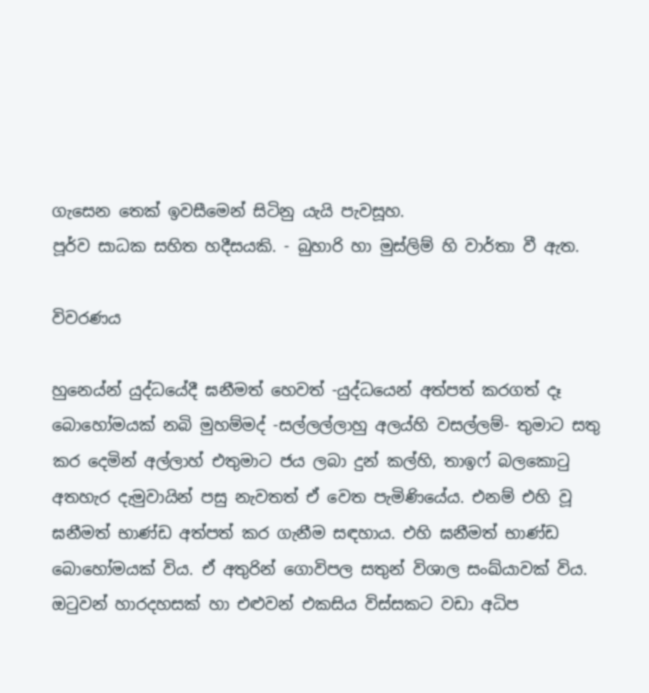ගැසෙන තෙක් ඉවසීමෙන් සිටිනු යැයි පැවසූහ.
පූර්ව සාධක සහිත හදීසයකි. - බුහාරි හා මුස්ලිම් හි වාර්තා වී ඇත.

විවරණය

හුනෙය්න් යුද්ධයේදී ඝනීමත් හෙවත් -යුද්ධයෙන් අත්පත් කරගත් දෑ බොහෝමයක් නබි මුහම්මද් -සල්ලල්ලාහු අලය්හි වසල්ලම්- තුමාට සතු කර දෙමින් අල්ලාහ් එතුමාට ජය ලබා දුන් කල්හි, තාඉෆ් බලකොටු අතහැර දැමුවායින් පසු නැවතත් ඒ වෙත පැමිණියේය. එනම් එහි වූ ඝනීමත් භාණ්ඩ අත්පත් කර ගැනීම සඳහාය. එහි ඝනීමත් භාණ්ඩ බොහෝමයක් විය. ඒ අතුරින් ගොවිපල සතුන් විශාල සංඛ්යාවක් විය. ඔටුවන් හාරදහසක් හා එළුවන් එකසිය විස්සකට වඩා අධිප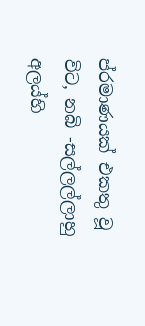ප්රමාණයක් එකතු වූ විට, නබි -සල්ලල්ලාහු අලය්හි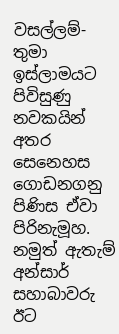වසල්ලම්- තුමා ඉස්ලාමයට පිවිසුණු නවකයින් අතර සෙනෙහස ගොඩනගනු පිණිස ඒවා පිරිනැමූහ. නමුත් ඇතැම් අන්සාර් සහාබාවරු ඊට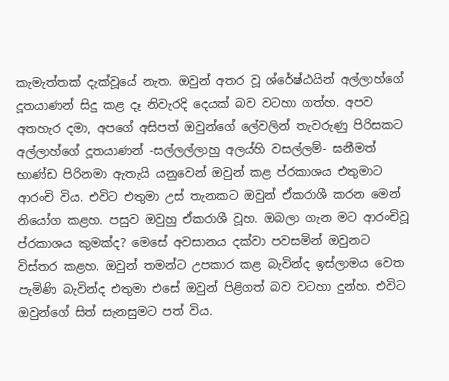කැමැත්තක් දැක්වූයේ නැත. ඔවුන් අතර වූ ශ්රේෂ්ඨයින් අල්ලාහ්ගේ දූතයාණන් සිදු කළ දෑ නිවැරදි දෙයක් බව වටහා ගත්හ. අපව අතහැර දමා, අපගේ අසිපත් ඔවුන්ගේ ලේවලින් තැවරුණු පිරිසකට අල්ලාහ්ගේ දූතයාණන් -සල්ලල්ලාහු අලය්හි වසල්ලම්- ඝනීමත් භාණ්ඩ පිරිනමා ඇතැයි යනුවෙන් ඔවුන් කළ ප්රකාශය එතුමාට ආරංචි විය. එවිට එතුමා උස් තැනකට ඔවුන් ඒකරාශී කරන මෙන් නියෝග කළහ. පසුව ඔවුහු ඒකරාශී වූහ. ඔබලා ගැන මට ආරංචිවූ ප්රකාශය කුමක්ද? මෙසේ අවසානය දක්වා පවසමින් ඔවුනට විස්තර කළහ. ඔවුන් තමන්ට උපකාර කළ බැවින්ද ඉස්ලාමය වෙත පැමිණි බැවින්ද එතුමා එසේ ඔවුන් පිළිගත් බව වටහා දුන්හ. එවිට ඔවුන්ගේ සිත් සැනසුමට පත් විය.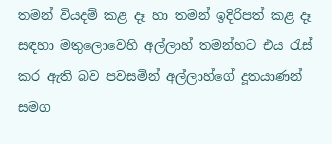තමන් වියදම් කළ දෑ හා තමන් ඉදිරිපත් කළ දෑ සඳහා මතුලොවෙහි අල්ලාහ් තමන්හට එය රැස් කර ඇති බව පවසමින් අල්ලාහ්ගේ දූතයාණන් සමග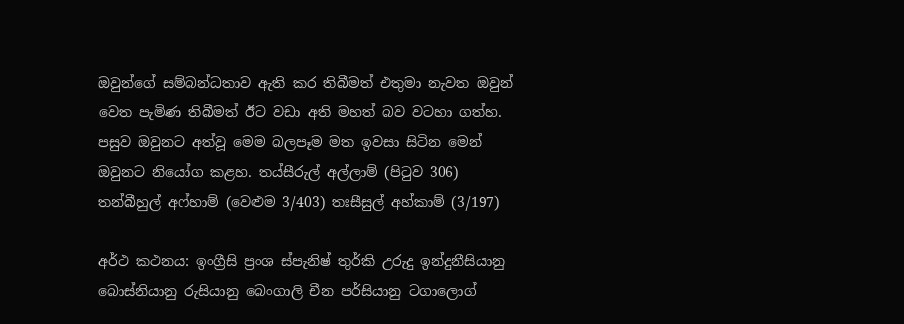ඔවුන්ගේ සම්බන්ධතාව ඇති කර තිබීමත් එතුමා නැවත ඔවුන් වෙත පැමිණ තිබීමත් ඊට වඩා අති මහත් බව වටහා ගත්හ. පසුව ඔවුනට අත්වූ මෙම බලපෑම මත ඉවසා සිටින මෙන් ඔවුනට නියෝග කළහ. තය්සීරුල් අල්ලාම් (පිටුව 306) තන්බීහුල් අෆ්හාම් (වෙළුම 3/403) තඃසීසුල් අහ්කාම් (3/197)

අර්ථ කථනය: ඉංග්‍රීසි ප්‍රංශ ස්පැනිෂ් තුර්කි උරුදු ඉන්දුනීසියානු බොස්නියානු රුසියානු බෙංගාලි චීන පර්සියානු ටගාලොග්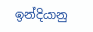ඉන්දියානු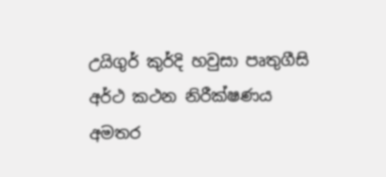උයිගුර් කුර්දි හවුසා පෘතුගීසි
අර්ථ කථන නිරීක්ෂණය
අමතර